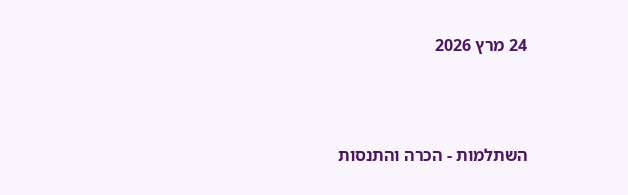24 מרץ 2026



השתלמות - הכרה והתנסות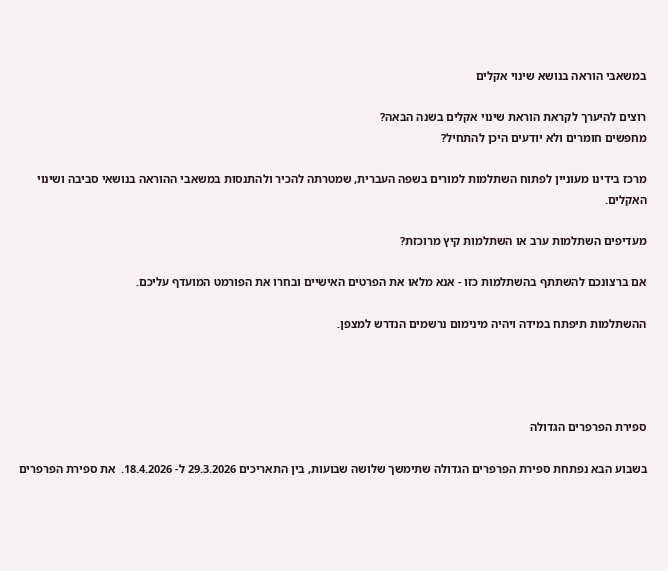במשאבי הוראה בנושא שינוי אקלים

רוצים להיערך לקראת הוראת שינוי אקלים בשנה הבאה?
מחפשים חומרים ולא יודעים היכן להתחיל?

מרכז בידינו מעוניין לפתוח השתלמות למורים בשפה העברית, שמטרתה להכיר ולהתנסות במשאבי ההוראה בנושאי סביבה ושינוי האקלים.

מעדיפים השתלמות ערב או השתלמות קיץ מרוכזת?

אם ברצונכם להשתתף בהשתלמות כזו - אנא מלאו את הפרטים האישיים ובחרו את הפורמט המועדף עליכם.

ההשתלמות תיפתח במידה ויהיה מינימום נרשמים הנדרש למצפן.




ספירת הפרפרים הגדולה

בשבוע הבא נפתחת ספירת הפרפרים הגדולה שתימשך שלושה שבועות, בין התאריכים 29.3.2026 ל- 18.4.2026.  את ספירת הפרפרים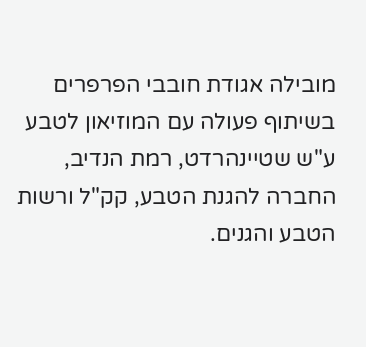מובילה אגודת חובבי הפרפרים בשיתוף פעולה עם המוזיאון לטבע ע"ש שטיינהרדט, רמת הנדיב, החברה להגנת הטבע, קק"ל ורשות הטבע והגנים.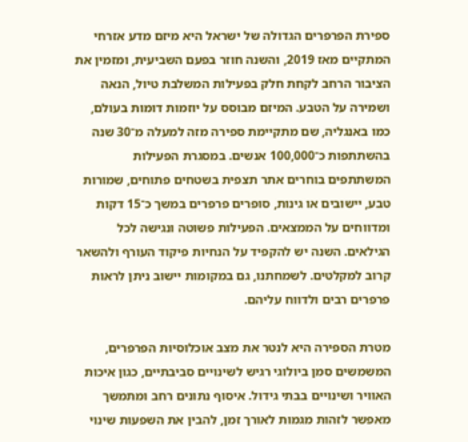ספירת הפרפרים הגדולה של ישראל היא מיזם מדע אזרחי המתקיים מאז 2019, והשנה חוזר בפעם השביעית, ומזמין את הציבור הרחב לקחת חלק בפעילות המשלבת טיול, הנאה ושמירה על הטבע. המיזם מבוסס על יוזמות דומות בעולם, כמו באנגליה, שם מתקיימת ספירה מזה למעלה מ־30 שנה בהשתתפות כ־100,000 אנשים. במסגרת הפעילות המשתתפים בוחרים אתר תצפית בשטחים פתוחים, שמורות טבע, יישובים או גינות, סופרים פרפרים במשך כ־15 דקות ומדווחים על הממצאים. הפעילות פשוטה ונגישה לכל הגילאים. השנה יש להקפיד על הנחיות פיקוד העורף ולהשאר קרוב למקלטים. לשמחתנו, גם במקומות יישוב ניתן לראות פרפרים רבים ולדווח עליהם.

מטרת הספירה היא לנטר את מצב אוכלוסיות הפרפרים, המשמשים סמן ביולוגי רגיש לשינויים סביבתיים, כגון איכות האוויר ושינויים בבתי גידול. איסוף נתונים רחב ומתמשך מאפשר לזהות מגמות לאורך זמן, להבין את השפעות שינוי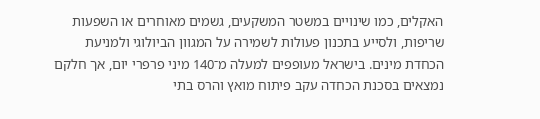האקלים, כמו שינויים במשטר המשקעים, גשמים מאוחרים או השפעות שריפות, ולסייע בתכנון פעולות לשמירה על המגוון הביולוגי ולמניעת הכחדת מינים. בישראל מעופפים למעלה מ־140 מיני פרפרי יום, אך חלקם נמצאים בסכנת הכחדה עקב פיתוח מואץ והרס בתי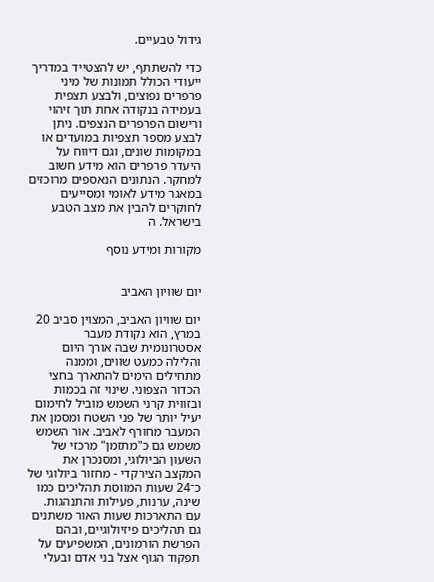גידול טבעיים.

כדי להשתתף, יש להצטייד במדריך ייעודי הכולל תמונות של מיני פרפרים נפוצים, ולבצע תצפית בעמידה בנקודה אחת תוך זיהוי ורישום הפרפרים הנצפים. ניתן לבצע מספר תצפיות במועדים או במקומות שונים, וגם דיווח על היעדר פרפרים הוא מידע חשוב למחקר. הנתונים הנאספים מרוכזים במאגר מידע לאומי ומסייעים לחוקרים להבין את מצב הטבע בישראל. ה

מקורות ומידע נוסף


יום שוויון האביב

יום שוויון האביב, המצוין סביב 20 במרץ, הוא נקודת מעבר אסטרונומית שבה אורך היום והלילה כמעט שווים, וממנה מתחילים הימים להתארך בחצי הכדור הצפוני. שינוי זה בכמות ובזווית קרני השמש מוביל לחימום יעיל יותר של פני השטח ומסמן את המעבר מחורף לאביב. אור השמש משמש גם כ"מתזמן" מרכזי של השעון הביולוגי, ומסנכרן את המקצב הצירקדי - מחזור ביולוגי של כ־24 שעות המווסת תהליכים כמו שינה, ערנות, פעילות והתנהגות. עם התארכות שעות האור משתנים גם תהליכים פיזיולוגיים, ובהם הפרשת הורמונים, המשפיעים על תפקוד הגוף אצל בני אדם ובעלי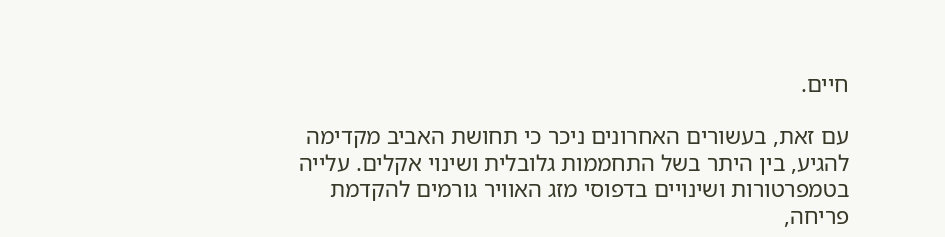חיים.

עם זאת, בעשורים האחרונים ניכר כי תחושת האביב מקדימה להגיע, בין היתר בשל התחממות גלובלית ושינוי אקלים. עלייה בטמפרטורות ושינויים בדפוסי מזג האוויר גורמים להקדמת פריחה,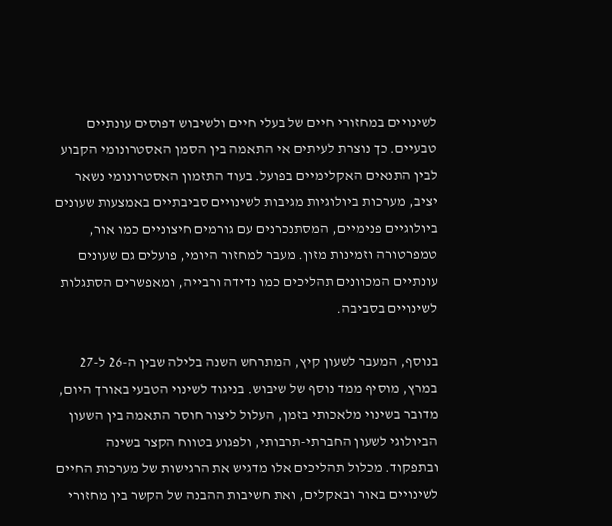לשינויים במחזורי חיים של בעלי חיים ולשיבוש דפוסים עונתיים טבעיים. כך נוצרת לעיתים אי התאמה בין הסמן האסטרונומי הקבוע לבין התנאים האקלימיים בפועל. בעוד התזמון האסטרונומי נשאר יציב, מערכות ביולוגיות מגיבות לשינויים סביבתיים באמצעות שעונים ביולוגיים פנימיים, המסתנכרנים עם גורמים חיצוניים כמו אור, טמפרטורה וזמינות מזון. מעבר למחזור היומי, פועלים גם שעונים עונתיים המכוונים תהליכים כמו נדידה ורבייה, ומאפשרים הסתגלות לשינויים בסביבה.

בנוסף, המעבר לשעון קיץ, המתרחש השנה בלילה שבין ה-26 ל-27 במרץ, מוסיף ממד נוסף של שיבוש. בניגוד לשינוי הטבעי באורך היום, מדובר בשינוי מלאכותי בזמן, העלול ליצור חוסר התאמה בין השעון הביולוגי לשעון החברתי-תרבותי, ולפגוע בטווח הקצר בשינה ובתפקוד. מכלול תהליכים אלו מדגיש את הרגישות של מערכות החיים לשינויים באור ובאקלים, ואת חשיבות ההבנה של הקשר בין מחזורי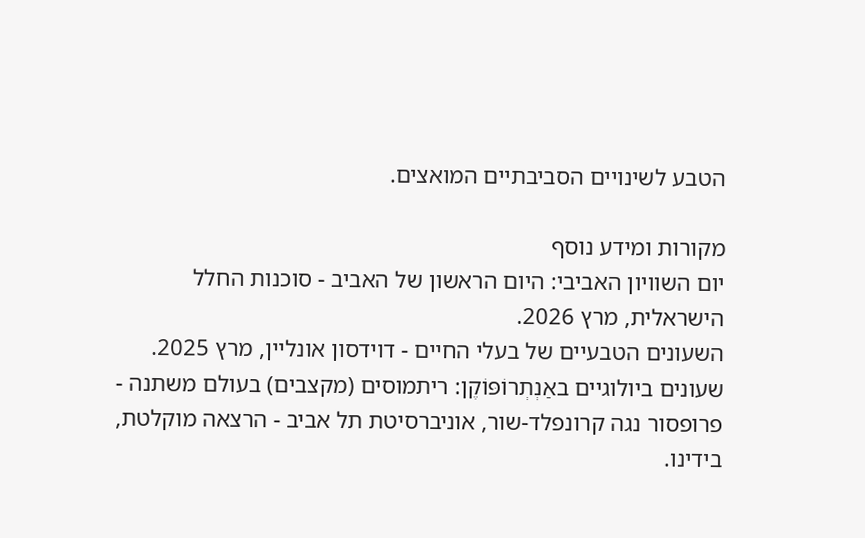הטבע לשינויים הסביבתיים המואצים.

מקורות ומידע נוסף
יום השוויון האביבי: היום הראשון של האביב - סוכנות החלל הישראלית, מרץ 2026.
השעונים הטבעיים של בעלי החיים - דוידסון אונליין, מרץ 2025.
שעונים ביולוגיים באַנְתְרוֹפּוֹקֶן: ריתמוסים (מקצבים) בעולם משתנה - פרופסור נגה קרונפלד-שור, אוניברסיטת תל אביב - הרצאה מוקלטת, בידינו.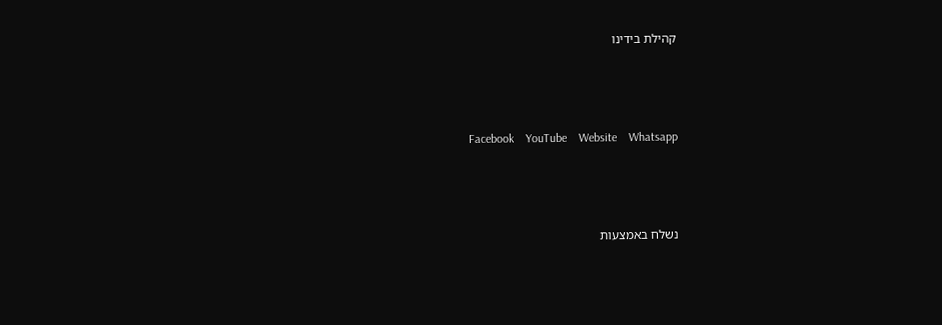קהילת בידינו



  Facebook    YouTube    Website    Whatsapp



נשלח באמצעות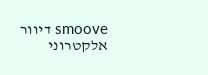smoove דיוור אלקטרוני